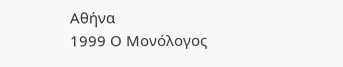Αθήνα
1999 Ο Μονόλογος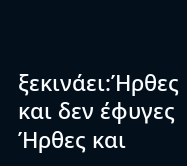ξεκινάει:Ήρθες και δεν έφυγες
Ήρθες και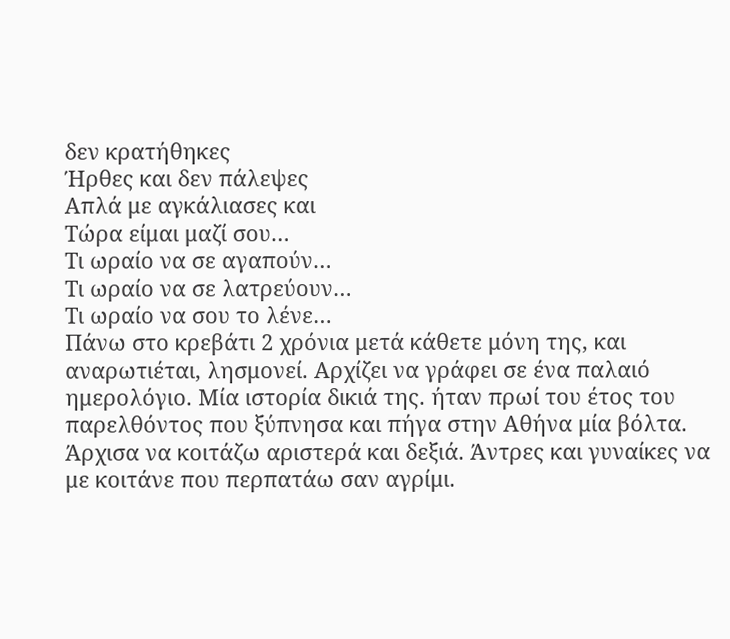δεν κρατήθηκες
Ήρθες και δεν πάλεψες
Απλά με αγκάλιασες και
Τώρα είμαι μαζί σου…
Τι ωραίο να σε αγαπούν…
Τι ωραίο να σε λατρεύουν…
Τι ωραίο να σου το λένε…
Πάνω στο κρεβάτι 2 χρόνια μετά κάθετε μόνη της, και αναρωτιέται, λησμονεί. Αρχίζει να γράφει σε ένα παλαιό ημερολόγιο. Μία ιστορία δικιά της. ήταν πρωί του έτος του παρελθόντος που ξύπνησα και πήγα στην Αθήνα μία βόλτα. Άρχισα να κοιτάζω αριστερά και δεξιά. Άντρες και γυναίκες να με κοιτάνε που περπατάω σαν αγρίμι.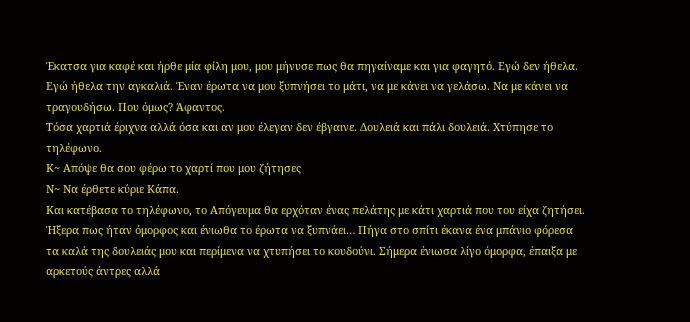Έκατσα για καφέ και ήρθε μία φίλη μου, μου μήνυσε πως θα πηγαίναμε και για φαγητό. Εγώ δεν ήθελα. Εγώ ήθελα την αγκαλιά. Έναν έρωτα να μου ξυπνήσει το μάτι, να με κάνει να γελάσω. Να με κάνει να τραγουδήσω. Που όμως? Άφαντος.
Τόσα χαρτιά έριχνα αλλά όσα και αν μου έλεγαν δεν έβγαινε. Δουλειά και πάλι δουλειά. Χτύπησε το τηλέφωνο.
Κ~ Απόψε θα σου φέρω το χαρτί που μου ζήτησες
Ν~ Να έρθετε κύριε Κάπα.
Και κατέβασα το τηλέφωνο, το Απόγευμα θα ερχόταν ένας πελάτης με κάτι χαρτιά που του είχα ζητήσει. Ήξερα πως ήταν όμορφος και ένιωθα το έρωτα να ξυπνάει… Πήγα στο σπίτι έκανα ένα μπάνιο φόρεσα τα καλά της δουλειάς μου και περίμενα να χτυπήσει το κουδούνι. Σήμερα ένιωσα λίγο όμορφα, έπαιξα με αρκετούς άντρες αλλά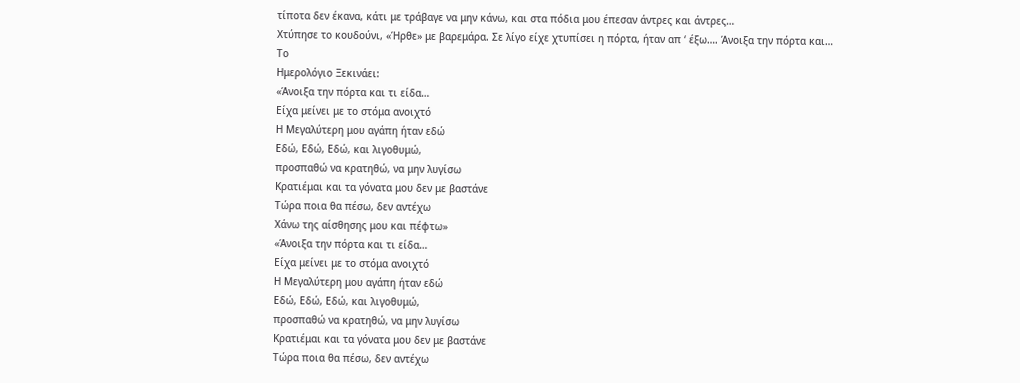τίποτα δεν έκανα, κάτι με τράβαγε να μην κάνω, και στα πόδια μου έπεσαν άντρες και άντρες…
Χτύπησε το κουδούνι, «Ήρθε» με βαρεμάρα. Σε λίγο είχε χτυπίσει η πόρτα, ήταν απ ‘ έξω…. Άνοιξα την πόρτα και…
Το
Ημερολόγιο Ξεκινάει:
«Άνοιξα την πόρτα και τι είδα…
Είχα μείνει με το στόμα ανοιχτό
Η Μεγαλύτερη μου αγάπη ήταν εδώ
Εδώ, Εδώ, Εδώ, και λιγοθυμώ,
προσπαθώ να κρατηθώ, να μην λυγίσω
Κρατιέμαι και τα γόνατα μου δεν με βαστάνε
Τώρα ποια θα πέσω, δεν αντέχω
Χάνω της αίσθησης μου και πέφτω»
«Άνοιξα την πόρτα και τι είδα…
Είχα μείνει με το στόμα ανοιχτό
Η Μεγαλύτερη μου αγάπη ήταν εδώ
Εδώ, Εδώ, Εδώ, και λιγοθυμώ,
προσπαθώ να κρατηθώ, να μην λυγίσω
Κρατιέμαι και τα γόνατα μου δεν με βαστάνε
Τώρα ποια θα πέσω, δεν αντέχω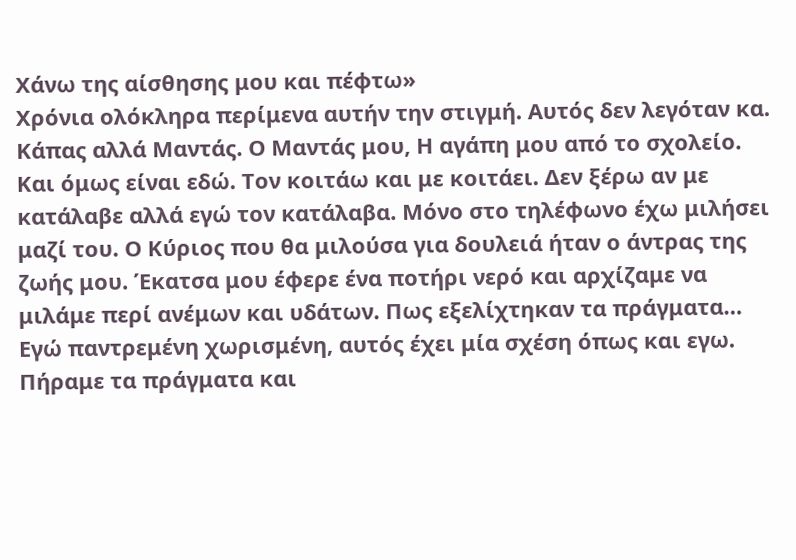Χάνω της αίσθησης μου και πέφτω»
Χρόνια ολόκληρα περίμενα αυτήν την στιγμή. Αυτός δεν λεγόταν κα. Κάπας αλλά Μαντάς. Ο Μαντάς μου, Η αγάπη μου από το σχολείο. Και όμως είναι εδώ. Τον κοιτάω και με κοιτάει. Δεν ξέρω αν με κατάλαβε αλλά εγώ τον κατάλαβα. Μόνο στο τηλέφωνο έχω μιλήσει μαζί του. Ο Κύριος που θα μιλούσα για δουλειά ήταν ο άντρας της ζωής μου. Έκατσα μου έφερε ένα ποτήρι νερό και αρχίζαμε να μιλάμε περί ανέμων και υδάτων. Πως εξελίχτηκαν τα πράγματα… Εγώ παντρεμένη χωρισμένη, αυτός έχει μία σχέση όπως και εγω. Πήραμε τα πράγματα και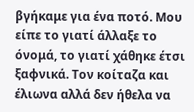βγήκαμε για ένα ποτό. Μου είπε το γιατί άλλαξε το όνομά, το γιατί χάθηκε έτσι ξαφνικά. Τον κοίταζα και έλιωνα αλλά δεν ήθελα να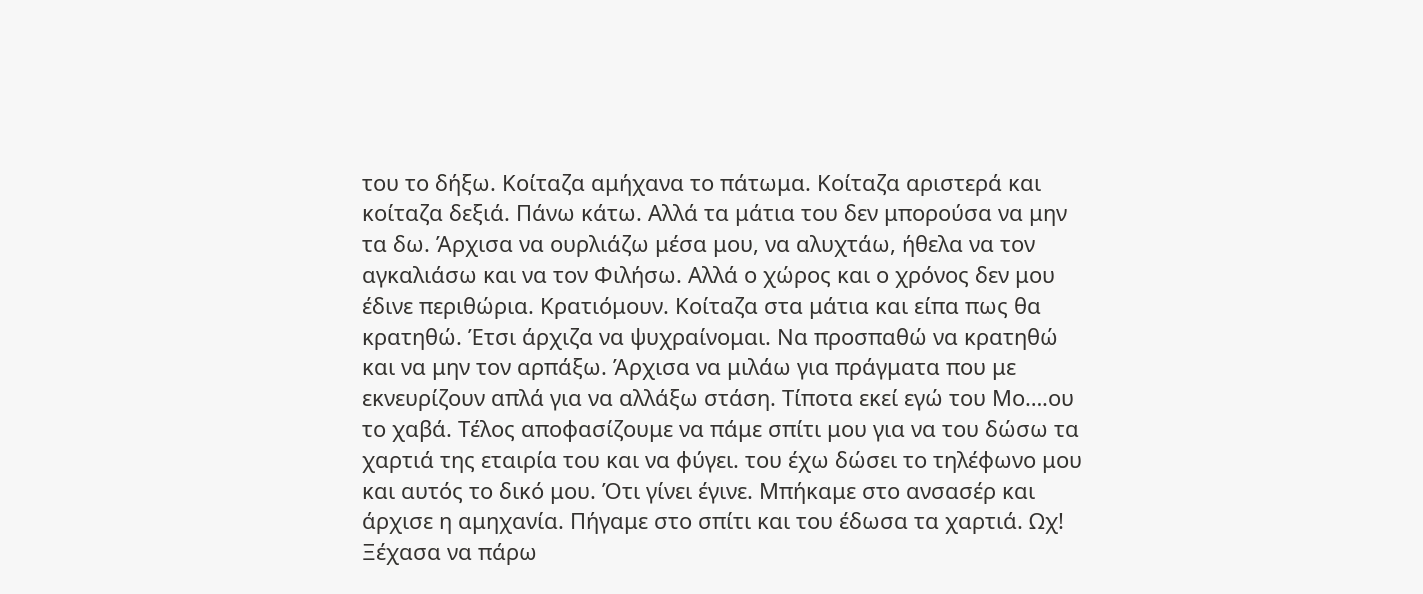του το δήξω. Κοίταζα αμήχανα το πάτωμα. Κοίταζα αριστερά και κοίταζα δεξιά. Πάνω κάτω. Αλλά τα μάτια του δεν μπορούσα να μην τα δω. Άρχισα να ουρλιάζω μέσα μου, να αλυχτάω, ήθελα να τον αγκαλιάσω και να τον Φιλήσω. Αλλά ο χώρος και ο χρόνος δεν μου έδινε περιθώρια. Κρατιόμουν. Κοίταζα στα μάτια και είπα πως θα κρατηθώ. Έτσι άρχιζα να ψυχραίνομαι. Να προσπαθώ να κρατηθώ και να μην τον αρπάξω. Άρχισα να μιλάω για πράγματα που με εκνευρίζουν απλά για να αλλάξω στάση. Τίποτα εκεί εγώ του Μο….ου το χαβά. Τέλος αποφασίζουμε να πάμε σπίτι μου για να του δώσω τα χαρτιά της εταιρία του και να φύγει. του έχω δώσει το τηλέφωνο μου και αυτός το δικό μου. Ότι γίνει έγινε. Μπήκαμε στο ανσασέρ και άρχισε η αμηχανία. Πήγαμε στο σπίτι και του έδωσα τα χαρτιά. Ωχ! Ξέχασα να πάρω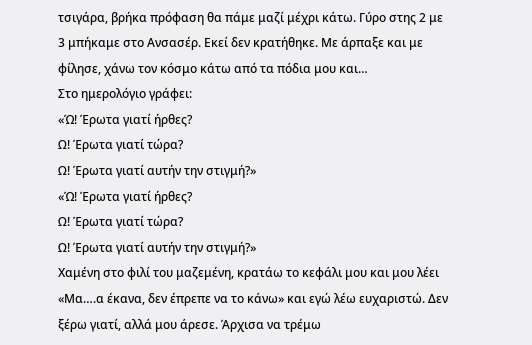τσιγάρα, βρήκα πρόφαση θα πάμε μαζί μέχρι κάτω. Γύρο στης 2 με 3 μπήκαμε στο Ανσασέρ. Εκεί δεν κρατήθηκε. Με άρπαξε και με φίλησε, χάνω τον κόσμο κάτω από τα πόδια μου και…
Στο ημερολόγιο γράφει:
«Ώ! Έρωτα γιατί ήρθες?
Ω! Έρωτα γιατί τώρα?
Ω! Έρωτα γιατί αυτήν την στιγμή?»
«Ώ! Έρωτα γιατί ήρθες?
Ω! Έρωτα γιατί τώρα?
Ω! Έρωτα γιατί αυτήν την στιγμή?»
Χαμένη στο φιλί του μαζεμένη, κρατάω το κεφάλι μου και μου λέει «Μα….α έκανα, δεν έπρεπε να το κάνω» και εγώ λέω ευχαριστώ. Δεν ξέρω γιατί, αλλά μου άρεσε. Άρχισα να τρέμω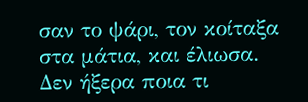σαν το ψάρι, τον κοίταξα στα μάτια, και έλιωσα. Δεν ήξερα ποια τι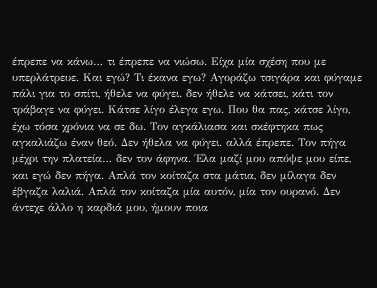έπρεπε να κάνω… τι έπρεπε να νιώσω. Είχα μία σχέση που με υπερλάτρευε. Και εγώ? Τι έκανα εγω? Αγοράζω τσιγάρα και φύγαμε πάλι για το σπίτι, ήθελε να φύγει. δεν ήθελε να κάτσει, κάτι τον τράβαγε να φύγει. Κάτσε λίγο έλεγα εγω. Που θα πας, κάτσε λίγο, έχω τόσα χρόνια να σε δω. Τον αγκάλιασα και σκέφτηκα πως αγκαλιάζω έναν θεό. Δεν ήθελα να φύγει. αλλά έπρεπε. Τον πήγα μέχρι την πλατεία… δεν τον άφηνα. Έλα μαζί μου απόψε μου είπε, και εγώ δεν πήγα. Απλά τον κοίταζα στα μάτια, δεν μίλαγα δεν έβγαζα λαλιά. Απλά τον κοίταζα μία αυτόν, μία τον ουρανό. Δεν άντεχε άλλο η καρδιά μου, ήμουν ποια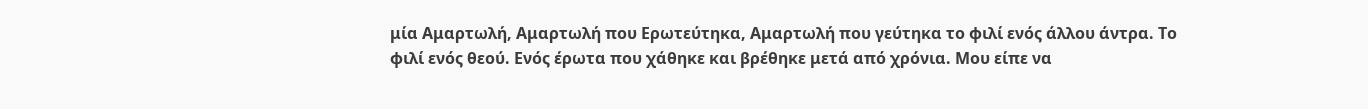μία Αμαρτωλή, Αμαρτωλή που Ερωτεύτηκα, Αμαρτωλή που γεύτηκα το φιλί ενός άλλου άντρα. Το φιλί ενός θεού. Ενός έρωτα που χάθηκε και βρέθηκε μετά από χρόνια. Μου είπε να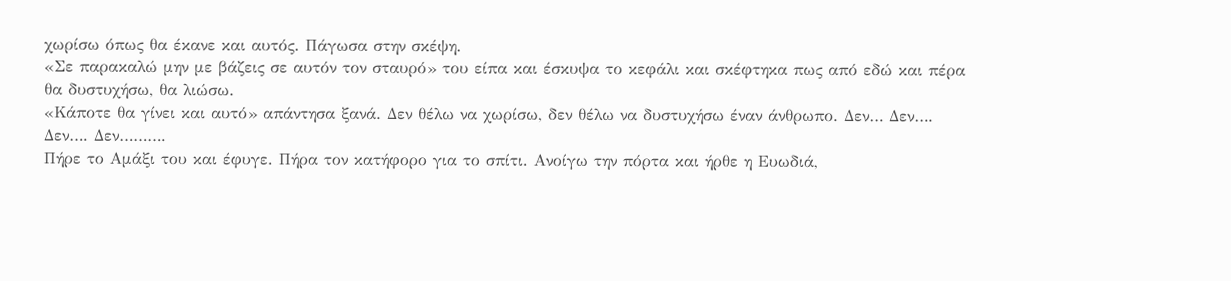χωρίσω όπως θα έκανε και αυτός. Πάγωσα στην σκέψη.
«Σε παρακαλώ μην με βάζεις σε αυτόν τον σταυρό» του είπα και έσκυψα το κεφάλι και σκέφτηκα πως από εδώ και πέρα θα δυστυχήσω, θα λιώσω.
«Κάποτε θα γίνει και αυτό» απάντησα ξανά. Δεν θέλω να χωρίσω, δεν θέλω να δυστυχήσω έναν άνθρωπο. Δεν… Δεν…. Δεν…. Δεν……….
Πήρε το Αμάξι του και έφυγε. Πήρα τον κατήφορο για το σπίτι. Ανοίγω την πόρτα και ήρθε η Ευωδιά,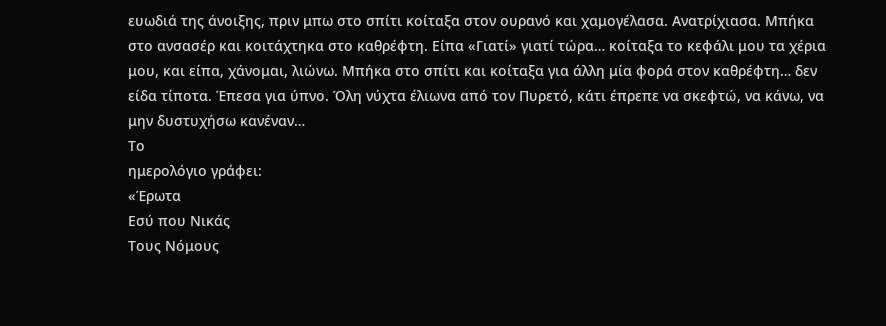ευωδιά της άνοιξης, πριν μπω στο σπίτι κοίταξα στον ουρανό και χαμογέλασα. Ανατρίχιασα. Μπήκα στο ανσασέρ και κοιτάχτηκα στο καθρέφτη. Είπα «Γιατί» γιατί τώρα… κοίταξα το κεφάλι μου τα χέρια μου, και είπα, χάνομαι, λιώνω. Μπήκα στο σπίτι και κοίταξα για άλλη μία φορά στον καθρέφτη… δεν είδα τίποτα. Έπεσα για ύπνο. Όλη νύχτα έλιωνα από τον Πυρετό, κάτι έπρεπε να σκεφτώ, να κάνω, να μην δυστυχήσω κανέναν…
Το
ημερολόγιο γράφει:
«Έρωτα
Εσύ που Νικάς
Τους Νόμους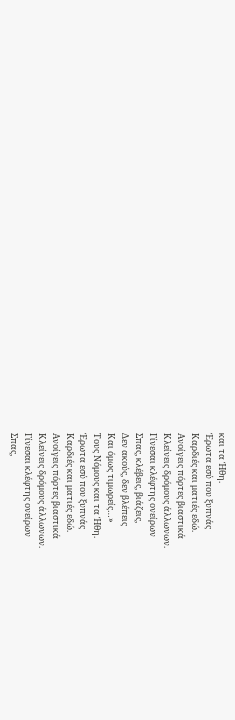και τα Ήθη.
Έρωτα εσύ που ξυπνάς
Καρδιές και ματιές εδώ.
Ανοίγεις πόρτες βιαστικά
Κλείνεις δρόμους άλλωνων.
Γίνεσαι κλέφτης ονείρων
Σπας, κλέβεις, βιάζεις,
Δεν ακούς, δεν βλέπεις
Και όμως τιμωρείς…»
Τους Νόμους και τα Ήθη.
Έρωτα εσύ που ξυπνάς
Καρδιές και ματιές εδώ.
Ανοίγεις πόρτες βιαστικά
Κλείνεις δρόμους άλλωνων.
Γίνεσαι κλέφτης ονείρων
Σπας,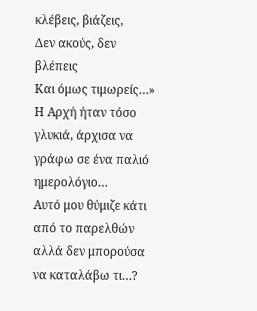κλέβεις, βιάζεις,
Δεν ακούς, δεν βλέπεις
Και όμως τιμωρείς…»
Η Αρχή ήταν τόσο γλυκιά, άρχισα να γράφω σε ένα παλιό ημερολόγιο…
Αυτό μου θύμιζε κάτι από το παρελθών αλλά δεν μπορούσα να καταλάβω τι…?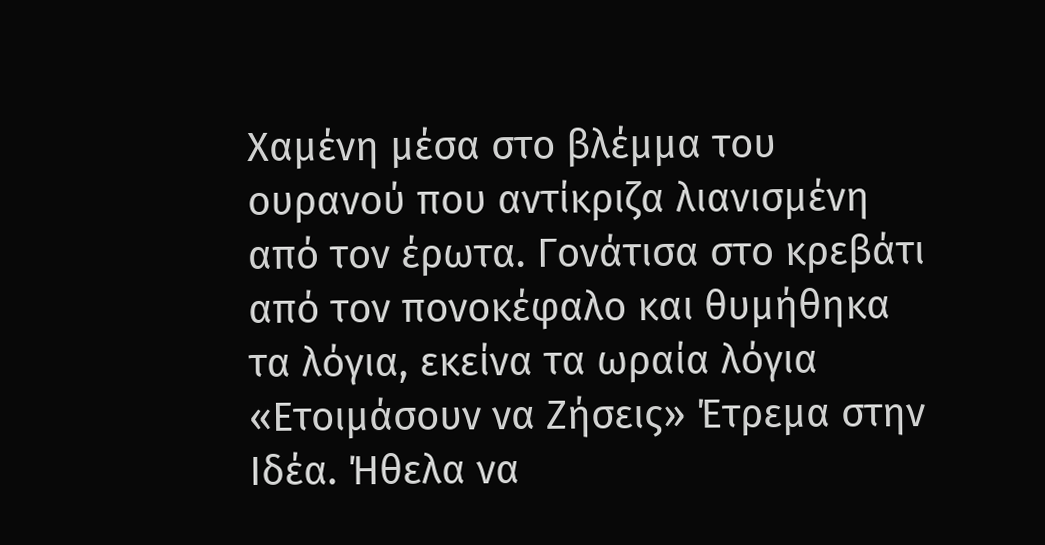Χαμένη μέσα στο βλέμμα του ουρανού που αντίκριζα λιανισμένη από τον έρωτα. Γονάτισα στο κρεβάτι από τον πονοκέφαλο και θυμήθηκα τα λόγια, εκείνα τα ωραία λόγια «Ετοιμάσουν να Ζήσεις» Έτρεμα στην Ιδέα. Ήθελα να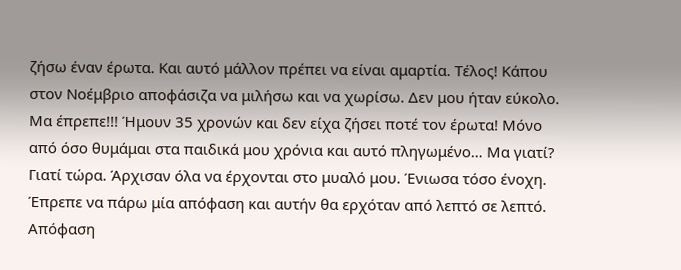ζήσω έναν έρωτα. Και αυτό μάλλον πρέπει να είναι αμαρτία. Τέλος! Κάπου στον Νοέμβριο αποφάσιζα να μιλήσω και να χωρίσω. Δεν μου ήταν εύκολο. Μα έπρεπε!!! Ήμουν 35 χρονών και δεν είχα ζήσει ποτέ τον έρωτα! Μόνο από όσο θυμάμαι στα παιδικά μου χρόνια και αυτό πληγωμένο… Μα γιατί? Γιατί τώρα. Άρχισαν όλα να έρχονται στο μυαλό μου. Ένιωσα τόσο ένοχη. Έπρεπε να πάρω μία απόφαση και αυτήν θα ερχόταν από λεπτό σε λεπτό. Απόφαση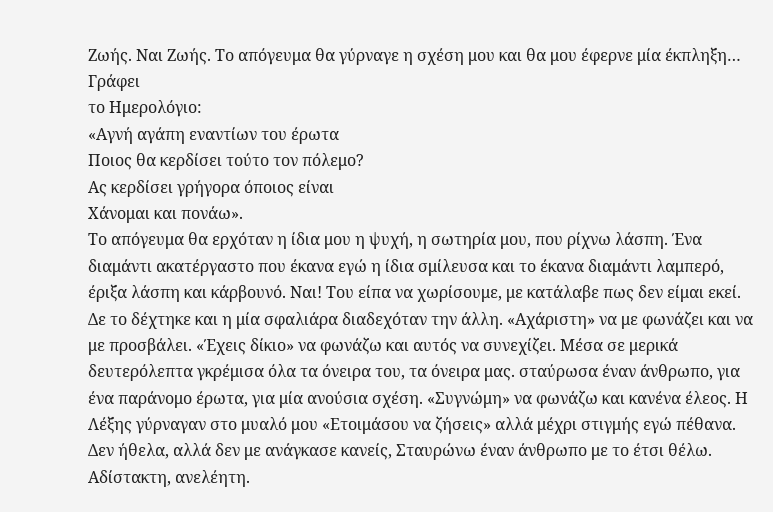Ζωής. Ναι Ζωής. Το απόγευμα θα γύρναγε η σχέση μου και θα μου έφερνε μία έκπληξη…
Γράφει
το Ημερολόγιο:
«Αγνή αγάπη εναντίων του έρωτα
Ποιος θα κερδίσει τούτο τον πόλεμο?
Ας κερδίσει γρήγορα όποιος είναι
Χάνομαι και πονάω».
Το απόγευμα θα ερχόταν η ίδια μου η ψυχή, η σωτηρία μου, που ρίχνω λάσπη. Ένα διαμάντι ακατέργαστο που έκανα εγώ η ίδια σμίλευσα και το έκανα διαμάντι λαμπερό, έριξα λάσπη και κάρβουνό. Ναι! Του είπα να χωρίσουμε, με κατάλαβε πως δεν είμαι εκεί. Δε το δέχτηκε και η μία σφαλιάρα διαδεχόταν την άλλη. «Αχάριστη» να με φωνάζει και να με προσβάλει. «Έχεις δίκιο» να φωνάζω και αυτός να συνεχίζει. Μέσα σε μερικά δευτερόλεπτα γκρέμισα όλα τα όνειρα του, τα όνειρα μας. σταύρωσα έναν άνθρωπο, για ένα παράνομο έρωτα, για μία ανούσια σχέση. «Συγνώμη» να φωνάζω και κανένα έλεος. Η Λέξης γύρναγαν στο μυαλό μου «Ετοιμάσου να ζήσεις» αλλά μέχρι στιγμής εγώ πέθανα. Δεν ήθελα, αλλά δεν με ανάγκασε κανείς, Σταυρώνω έναν άνθρωπο με το έτσι θέλω. Αδίστακτη, ανελέητη.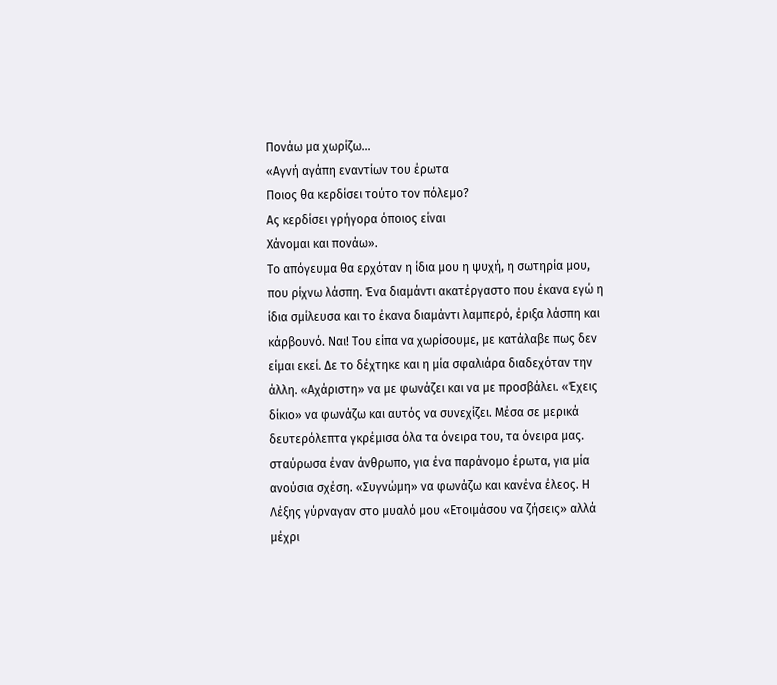Πονάω μα χωρίζω…
«Αγνή αγάπη εναντίων του έρωτα
Ποιος θα κερδίσει τούτο τον πόλεμο?
Ας κερδίσει γρήγορα όποιος είναι
Χάνομαι και πονάω».
Το απόγευμα θα ερχόταν η ίδια μου η ψυχή, η σωτηρία μου, που ρίχνω λάσπη. Ένα διαμάντι ακατέργαστο που έκανα εγώ η ίδια σμίλευσα και το έκανα διαμάντι λαμπερό, έριξα λάσπη και κάρβουνό. Ναι! Του είπα να χωρίσουμε, με κατάλαβε πως δεν είμαι εκεί. Δε το δέχτηκε και η μία σφαλιάρα διαδεχόταν την άλλη. «Αχάριστη» να με φωνάζει και να με προσβάλει. «Έχεις δίκιο» να φωνάζω και αυτός να συνεχίζει. Μέσα σε μερικά δευτερόλεπτα γκρέμισα όλα τα όνειρα του, τα όνειρα μας. σταύρωσα έναν άνθρωπο, για ένα παράνομο έρωτα, για μία ανούσια σχέση. «Συγνώμη» να φωνάζω και κανένα έλεος. Η Λέξης γύρναγαν στο μυαλό μου «Ετοιμάσου να ζήσεις» αλλά μέχρι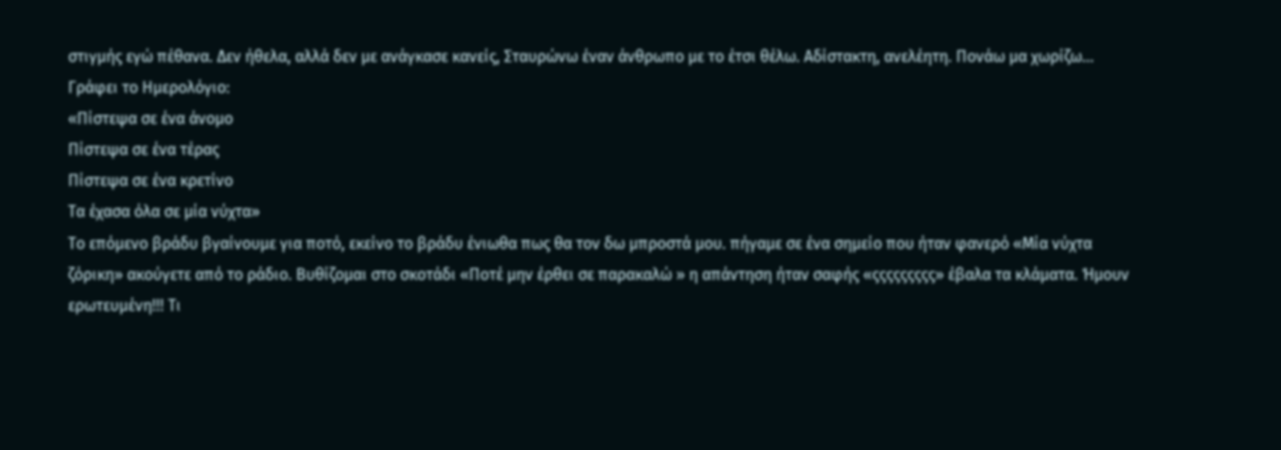στιγμής εγώ πέθανα. Δεν ήθελα, αλλά δεν με ανάγκασε κανείς, Σταυρώνω έναν άνθρωπο με το έτσι θέλω. Αδίστακτη, ανελέητη. Πονάω μα χωρίζω…
Γράφει το Ημερολόγιο:
«Πίστεψα σε ένα άνομο
Πίστεψα σε ένα τέρας
Πίστεψα σε ένα κρετίνο
Τα έχασα όλα σε μία νύχτα»
Το επόμενο βράδυ βγαίνουμε για ποτό, εκείνο το βράδυ ένιωθα πως θα τον δω μπροστά μου. πήγαμε σε ένα σημείο που ήταν φανερό «Μία νύχτα ζόρικη» ακούγετε από το ράδιο. Βυθίζομαι στο σκοτάδι «Ποτέ μην έρθει σε παρακαλώ » η απάντηση ήταν σαφής «ςςςςςςςςς» έβαλα τα κλάματα. Ήμουν ερωτευμένη!!! Τι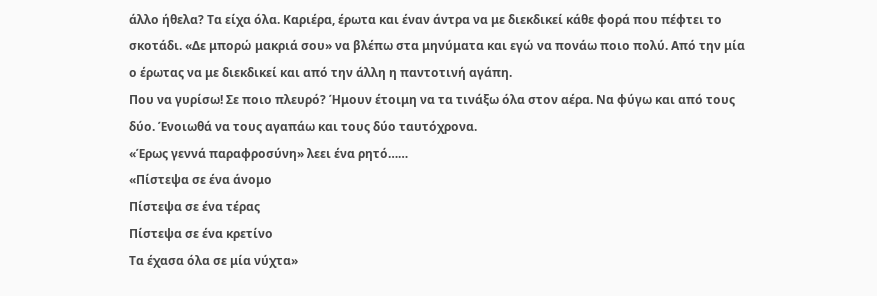άλλο ήθελα? Τα είχα όλα. Καριέρα, έρωτα και έναν άντρα να με διεκδικεί κάθε φορά που πέφτει το σκοτάδι. «Δε μπορώ μακριά σου» να βλέπω στα μηνύματα και εγώ να πονάω ποιο πολύ. Από την μία ο έρωτας να με διεκδικεί και από την άλλη η παντοτινή αγάπη.
Που να γυρίσω! Σε ποιο πλευρό? Ήμουν έτοιμη να τα τινάξω όλα στον αέρα. Να φύγω και από τους δύο. Ένοιωθά να τους αγαπάω και τους δύο ταυτόχρονα.
«Έρως γεννά παραφροσύνη» λεει ένα ρητό……
«Πίστεψα σε ένα άνομο
Πίστεψα σε ένα τέρας
Πίστεψα σε ένα κρετίνο
Τα έχασα όλα σε μία νύχτα»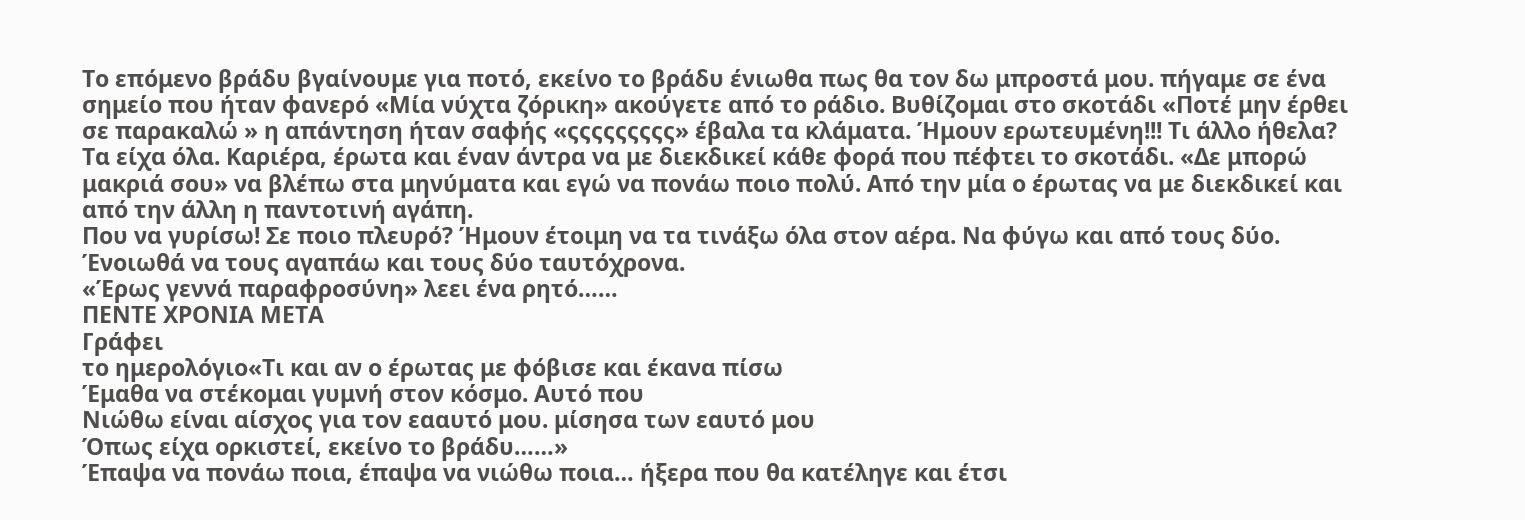Το επόμενο βράδυ βγαίνουμε για ποτό, εκείνο το βράδυ ένιωθα πως θα τον δω μπροστά μου. πήγαμε σε ένα σημείο που ήταν φανερό «Μία νύχτα ζόρικη» ακούγετε από το ράδιο. Βυθίζομαι στο σκοτάδι «Ποτέ μην έρθει σε παρακαλώ » η απάντηση ήταν σαφής «ςςςςςςςςς» έβαλα τα κλάματα. Ήμουν ερωτευμένη!!! Τι άλλο ήθελα? Τα είχα όλα. Καριέρα, έρωτα και έναν άντρα να με διεκδικεί κάθε φορά που πέφτει το σκοτάδι. «Δε μπορώ μακριά σου» να βλέπω στα μηνύματα και εγώ να πονάω ποιο πολύ. Από την μία ο έρωτας να με διεκδικεί και από την άλλη η παντοτινή αγάπη.
Που να γυρίσω! Σε ποιο πλευρό? Ήμουν έτοιμη να τα τινάξω όλα στον αέρα. Να φύγω και από τους δύο. Ένοιωθά να τους αγαπάω και τους δύο ταυτόχρονα.
«Έρως γεννά παραφροσύνη» λεει ένα ρητό……
ΠΕΝΤΕ ΧΡΟΝΙΑ ΜΕΤΑ
Γράφει
το ημερολόγιο«Τι και αν ο έρωτας με φόβισε και έκανα πίσω
Έμαθα να στέκομαι γυμνή στον κόσμο. Αυτό που
Νιώθω είναι αίσχος για τον εααυτό μου. μίσησα των εαυτό μου
Όπως είχα ορκιστεί, εκείνο το βράδυ……»
Έπαψα να πονάω ποια, έπαψα να νιώθω ποια… ήξερα που θα κατέληγε και έτσι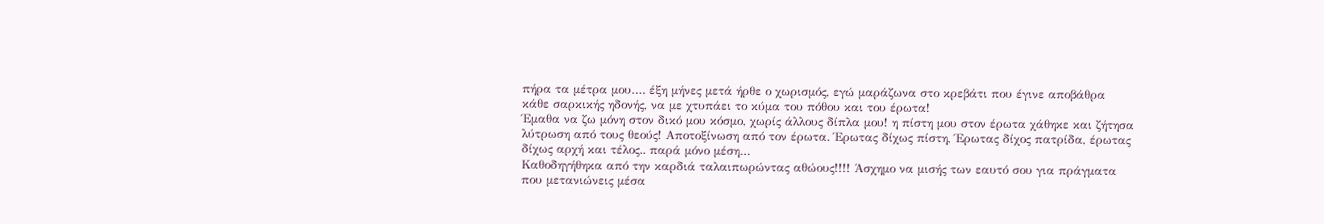πήρα τα μέτρα μου…. έξη μήνες μετά ήρθε ο χωρισμός, εγώ μαράζωνα στο κρεβάτι που έγινε αποβάθρα κάθε σαρκικής ηδονής, να με χτυπάει το κύμα του πόθου και του έρωτα!
Έμαθα να ζω μόνη στον δικό μου κόσμο, χωρίς άλλους δίπλα μου! η πίστη μου στον έρωτα χάθηκε και ζήτησα λύτρωση από τους θεούς! Αποτοξίνωση από τον έρωτα. Έρωτας δίχως πίστη, Έρωτας δίχος πατρίδα, έρωτας δίχως αρχή και τέλος.. παρά μόνο μέση…
Καθοδηγήθηκα από την καρδιά ταλαιπωρώντας αθώους!!!! Άσχημο να μισής των εαυτό σου για πράγματα που μετανιώνεις μέσα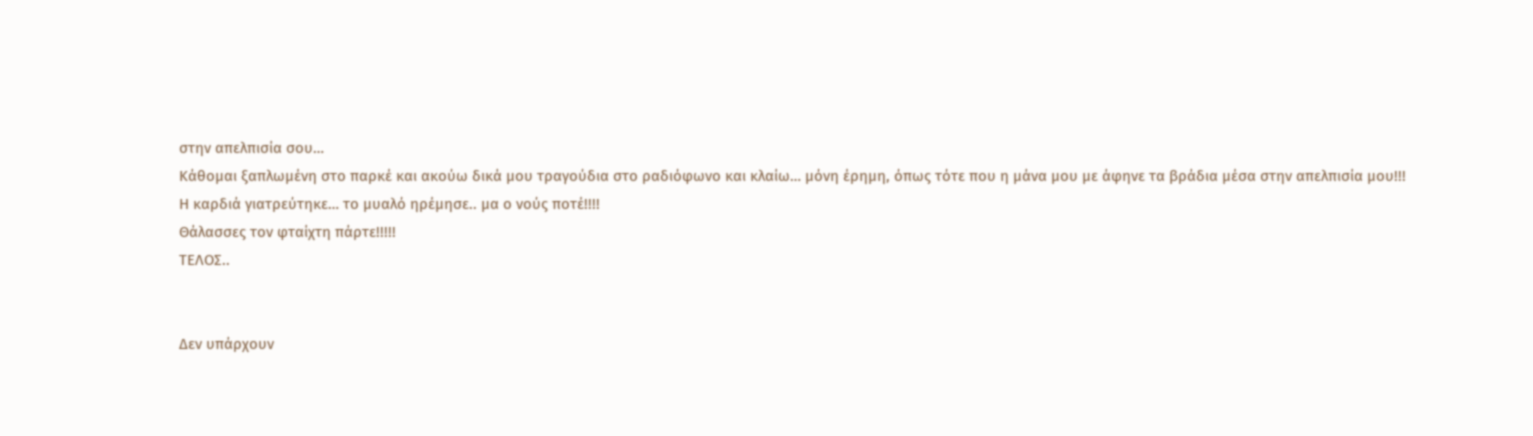στην απελπισία σου…
Κάθομαι ξαπλωμένη στο παρκέ και ακούω δικά μου τραγούδια στο ραδιόφωνο και κλαίω… μόνη έρημη, όπως τότε που η μάνα μου με άφηνε τα βράδια μέσα στην απελπισία μου!!!
Η καρδιά γιατρεύτηκε… το μυαλό ηρέμησε.. μα ο νούς ποτέ!!!!
Θάλασσες τον φταίχτη πάρτε!!!!!
ΤΕΛΟΣ..


Δεν υπάρχουν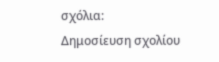σχόλια:
Δημοσίευση σχολίου